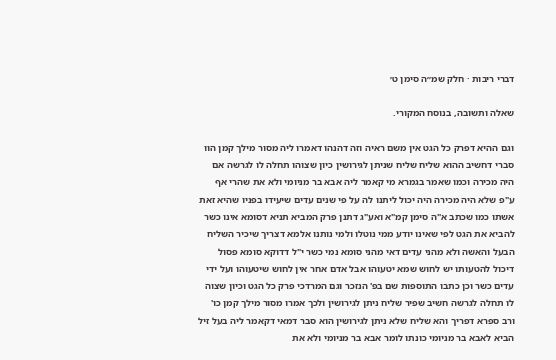דברי ריבות · חלק שמ״ה סימן ט׳

שאלה ותשובה, בנוסח המקורי.

וגם ההיא דפרק כל הגט אין משם ראיה וזה דהנהו דאמרו ליה מסור מילך קמן הוו סברי דחשיב ההוא שליח שליח שניתן לגירושין כיון שצוהו תחלה לו לגרשה אם היה מכירה וכמו שאמר בגמרא מי קאמר ליה אבא בר מניומי ולא את שהרי אף ע"פ שלא היה מכירה היה יכול ליתנו לה על פי שנים עדים שיעידו בפניו שהיא זאת אשתו כמו שכתב א"ה סימן קמ"א ואע"ג דתנן פרק המביא תניא דסומא אינו כשר להביא את הגט לפי שאינו יודע ממי נוטלו ולמי נותנו אלמא דצריך שיכיר השליח הבעל והאשה ולא מהני עדים דאי מהני סומא נמי כשר י"ל דדוקא סומא פסול דיכול להטעותו יש לחוש שמא יטעוהו אבל אדם אחר אין לחוש שיטעוהו ועל ידי עדים כשר וכן כתבו התוספות שם בפ' הנזכר וגם המרדכי פרק כל הגט וכיון שצוה לו תחלה לגרשה חשיב שפיר שליח ניתן לגירושין ולכך אמרו מסור מילך קמן כו' ורב ספרא דפריך והא שליח שלא ניתן לגירושין הוא סבר דמאי דקאמר ליה בעל זיל הביא לאבא בר מניומי כונתו לומר אבא בר מניומי ולא את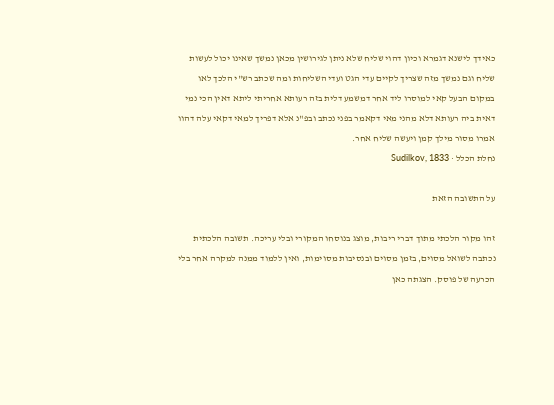כאידך לישנא דגמרא וכיון דהוי שליח שלא ניתן לגירושין מכאן נמשך שאינו יכול לעשות שליח וגם נמשך מזה שצריך לקיים עדי הגט ועדי השליחות ומה שכתב רש"י הלכך לאו במקום הבעל קאי למוסרו ליד אחר דמשמע דלית בזה רעותא אחריתי ליתא דאין הכי נמי דאית ביה רעותא דלא מהני מאי דקאמר בפני נכתב ובפ"נ אלא דפריך למאי דקאי עלה דהוו אמרו מסור מילך קמן ויעשה שליח אחר.
נחלת הכלל · Sudilkov, 1833

על התשובה הזאת

זהו מקור הלכתי מתוך דברי ריבות, מוצג בנוסחו המקורי ובלי עריכה. תשובה הלכתית נכתבה לשואל מסוים, בזמן מסוים ובנסיבות מסוימות, ואין ללמוד ממנה למקרה אחר בלי הכרעה של פוסק. הצגתה כאן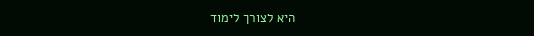היא לצורך לימוד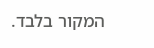המקור בלבד.